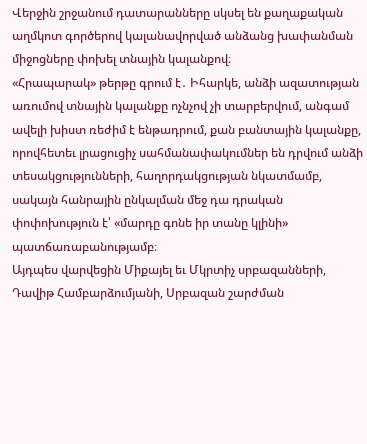Վերջին շրջանում դատարանները սկսել են քաղաքական աղմկոտ գործերով կալանավորված անձանց խափանման միջոցները փոխել տնային կալանքով։
«Հրապարակ» թերթը գրում է․ Իհարկե, անձի ազատության առումով տնային կալանքը ոչնչով չի տարբերվում, անգամ ավելի խիստ ռեժիմ է ենթադրում, քան բանտային կալանքը, որովհետեւ լրացուցիչ սահմանափակումներ են դրվում անձի տեսակցությունների, հաղորդակցության նկատմամբ, սակայն հանրային ընկալման մեջ դա դրական փոփոխություն է՝ «մարդը գոնե իր տանը կլինի» պատճառաբանությամբ։
Այդպես վարվեցին Միքայել եւ Մկրտիչ սրբազանների, Դավիթ Համբարձումյանի, Սրբազան շարժման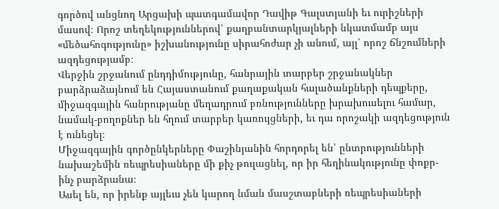գործով անցնող Արցախի պատգամավոր Դավիթ Գալստյանի եւ ուրիշների մասով։ Որոշ տեղեկություններով՝ քաղբանտարկյալների նկատմամբ այս «մեծահոգությունը» իշխանությունը սիրահոժար չի անում, այլ՝ որոշ ճնշումների ազդեցությամբ։
Վերջին շրջանում ընդդիմությունը, հանրային տարբեր շրջանակներ բարձրաձայնում են Հայաստանում քաղաքական հալածանքների դեպքերը, միջազգային հանրությանը մեղադրում բռնությունները խրախուսելու համար, նամակ-բողոքներ են հղում տարբեր կառույցների, եւ դա որոշակի ազդեցություն է ունեցել։
Միջազգային գործընկերները Փաշինյանին հորդորել են՝ ընտրությունների նախաշեմին ռեպրեսիաները մի քիչ թուլացնել, որ իր հեղինակությունը փոքր-ինչ բարձրանա։
Ասել են, որ իրենք այլեւս չեն կարող նման մասշտաբների ռեպրեսիաների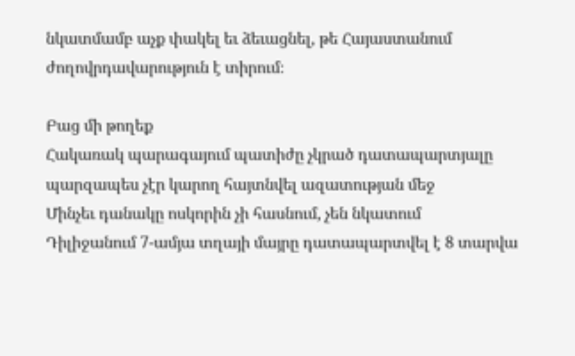նկատմամբ աչք փակել եւ ձեւացնել, թե Հայաստանում ժողովրդավարություն է տիրում։

Բաց մի թողեք
Հակառակ պարագայում պատիժը չկրած դատապարտյալը պարզապես չէր կարող հայտնվել ազատության մեջ
Մինչեւ դանակը ոսկորին չի հասնում, չեն նկատում
Դիլիջանում 7-ամյա տղայի մայրը դատապարտվել է 8 տարվա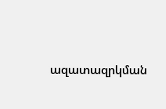ազատազրկման